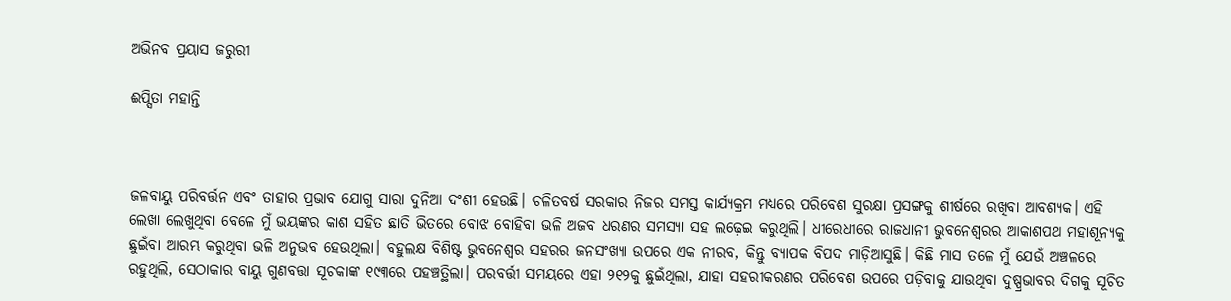ଅଭିନବ ପ୍ରୟାସ ଜରୁରୀ

ଈପ୍ସିତା ମହାନ୍ତି



ଜଳବାୟୁ ପରିବର୍ତ୍ତନ ଏବଂ ତାହାର ପ୍ରଭାବ ଯୋଗୁ ସାରା ଦୁନିଆ ଦଂଶୀ ହେଉଛି। ଚଳିତବର୍ଷ ସରକାର ନିଜର ସମସ୍ତ କାର୍ଯ୍ୟକ୍ରମ ମଧ୍ୟରେ ପରିବେଶ ସୁରକ୍ଷା ପ୍ରସଙ୍ଗକୁ ଶୀର୍ଷରେ ରଖିବା ଆବଶ୍ୟକ। ଏହି ଲେଖା ଲେଖୁଥିବା ବେଳେ ମୁଁ ଭୟଙ୍କର କାଶ ସହିତ ଛାତି ଭିତରେ ବୋଝ ବୋହିବା ଭଳି ଅଜବ ଧରଣର ସମସ୍ୟା ସହ ଲଢ଼େଇ କରୁଥିଲି। ଧୀରେଧୀରେ ରାଜଧାନୀ ଭୁବନେଶ୍ୱରର ଆକାଶପଥ ମହାଶୂନ୍ୟକୁ ଛୁଇଁବା ଆରମ୍ଭ କରୁଥିବା ଭଳି ଅନୁଭବ ହେଉଥିଲା। ବହୁଲକ୍ଷ ବିଶିଷ୍ଟ ଭୁବନେଶ୍ବର ସହରର ଜନସଂଖ୍ୟା ଉପରେ ଏକ ନୀରବ, କିନ୍ତୁ ବ୍ୟାପକ ବିପଦ ମାଡ଼ିଆସୁଛି। କିଛି ମାସ ତଳେ ମୁଁ ଯେଉଁ ଅଞ୍ଚଳରେ ରହୁଥିଲି, ସେଠାକାର ବାୟୁ ଗୁଣବତ୍ତା ସୂଚକାଙ୍କ ୧୯୩ରେ ପହଞ୍ଚତ୍ଥିଲା। ପରବର୍ତ୍ତୀ ସମୟରେ ଏହା ୨୧୨କୁ ଛୁଇଁଥିଲା, ଯାହା ସହରୀକରଣର ପରିବେଶ ଉପରେ ପଡ଼ିବାକୁ ଯାଉଥିବା ଦୁଷ୍ପ୍ରଭାବର ଦିଗକୁ ସୂଚିତ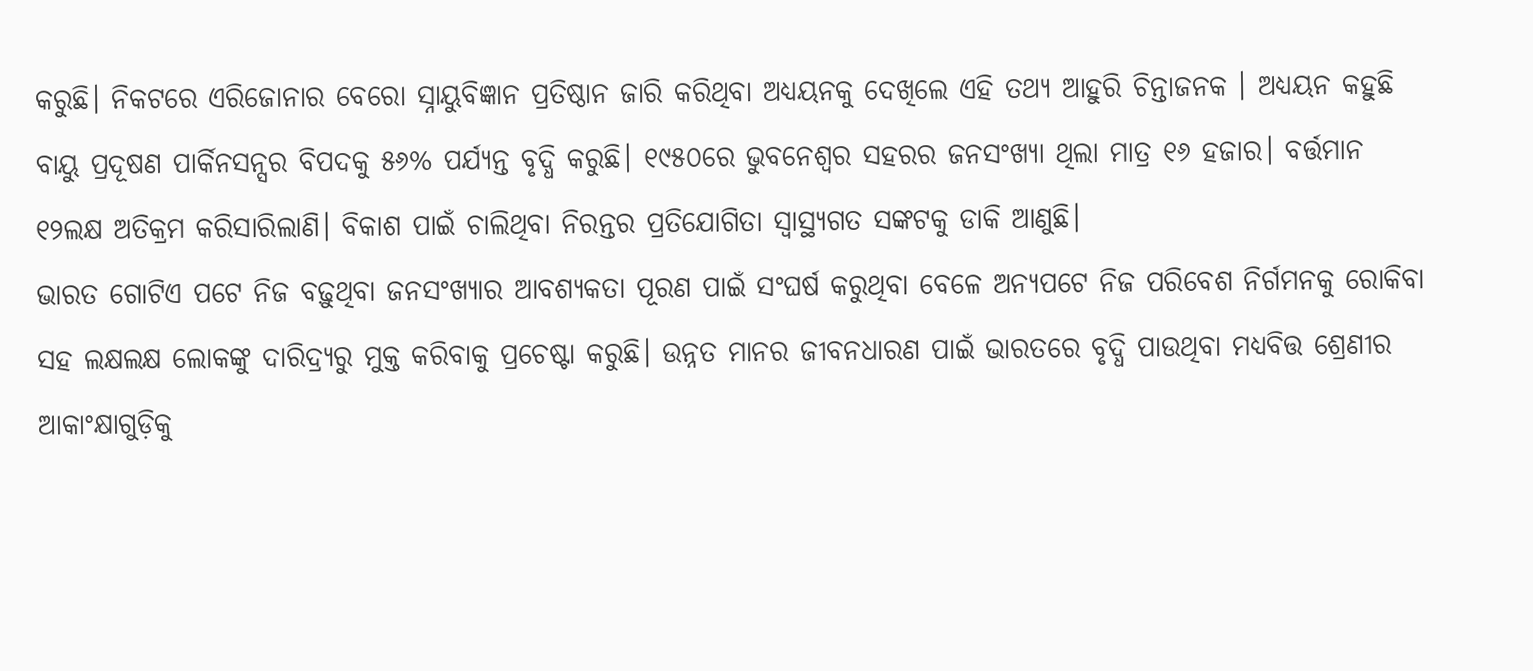କରୁଛି। ନିକଟରେ ଏରିଜୋନାର ବେରୋ ସ୍ନାୟୁବିଜ୍ଞାନ ପ୍ରତିଷ୍ଠାନ ଜାରି କରିଥିବା ଅଧ୍ୟୟନକୁ ଦେଖିଲେ ଏହି ତଥ୍ୟ ଆହୁରି ଚିନ୍ତାଜନକ । ଅଧ୍ୟୟନ କହୁଛି ବାୟୁ ପ୍ରଦୂଷଣ ପାର୍କିନସନ୍ସର ବିପଦକୁ ୫୬% ପର୍ଯ୍ୟନ୍ତ ବୃଦ୍ଧି କରୁଛି। ୧୯୫୦ରେ ଭୁବନେଶ୍ବର ସହରର ଜନସଂଖ୍ୟା ଥିଲା ମାତ୍ର ୧୬ ହଜାର। ବର୍ତ୍ତମାନ ୧୨ଲକ୍ଷ ଅତିକ୍ରମ କରିସାରିଲାଣି। ବିକାଶ ପାଇଁ ଚାଲିଥିବା ନିରନ୍ତର ପ୍ରତିଯୋଗିତା ସ୍ବାସ୍ଥ୍ୟଗତ ସଙ୍କଟକୁ ଡାକି ଆଣୁଛି।
ଭାରତ ଗୋଟିଏ ପଟେ ନିଜ ବଢ଼ୁଥିବା ଜନସଂଖ୍ୟାର ଆବଶ୍ୟକତା ପୂରଣ ପାଇଁ ସଂଘର୍ଷ କରୁଥିବା ବେଳେ ଅନ୍ୟପଟେ ନିଜ ପରିବେଶ ନିର୍ଗମନକୁ ରୋକିବା ସହ ଲକ୍ଷଲକ୍ଷ ଲୋକଙ୍କୁ ଦାରିଦ୍ର୍ୟରୁ ମୁକ୍ତ କରିବାକୁ ପ୍ରଚେଷ୍ଟା କରୁଛି। ଉନ୍ନତ ମାନର ଜୀବନଧାରଣ ପାଇଁ ଭାରତରେ ବୃଦ୍ଧି ପାଉଥିବା ମଧ୍ୟବିତ୍ତ ଶ୍ରେଣୀର ଆକାଂକ୍ଷାଗୁଡ଼ିକୁ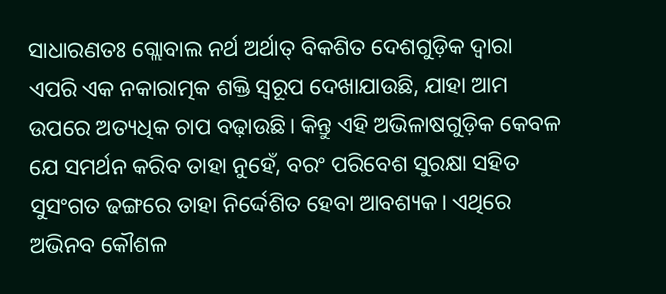ସାଧାରଣତଃ ଗ୍ଲୋବାଲ ନର୍ଥ ଅର୍ଥାତ୍‌ ବିକଶିତ ଦେଶଗୁଡ଼ିକ ଦ୍ୱାରା ଏପରି ଏକ ନକାରାତ୍ମକ ଶକ୍ତି ସ୍ବରୂପ ଦେଖାଯାଉଛି, ଯାହା ଆମ ଉପରେ ଅତ୍ୟଧିକ ଚାପ ବଢ଼ାଉଛି। କିନ୍ତୁ ଏହି ଅଭିଳାଷଗୁଡ଼ିକ କେବଳ ଯେ ସମର୍ଥନ କରିବ ତାହା ନୁହେଁ, ବରଂ ପରିବେଶ ସୁରକ୍ଷା ସହିତ ସୁସଂଗତ ଢଙ୍ଗରେ ତାହା ନିର୍ଦ୍ଦେଶିତ ହେବା ଆବଶ୍ୟକ। ଏଥିରେ ଅଭିନବ କୌଶଳ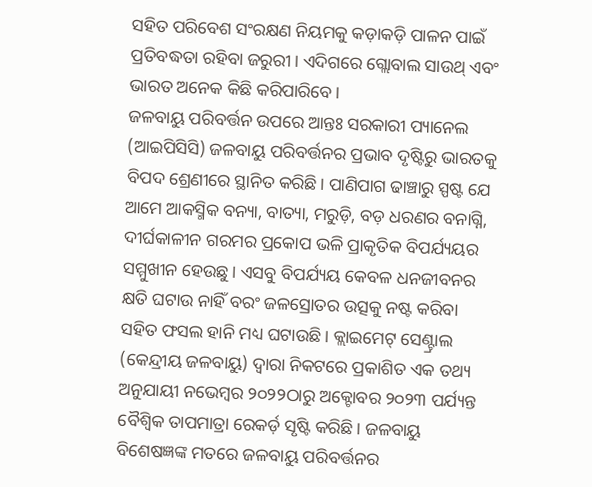ସହିତ ପରିବେଶ ସଂରକ୍ଷଣ ନିୟମକୁ କଡ଼ାକଡ଼ି ପାଳନ ପାଇଁ ପ୍ରତିବଦ୍ଧତା ରହିବା ଜରୁରୀ। ଏଦିଗରେ ଗ୍ଲୋବାଲ ସାଉଥ୍‌ ଏବଂ ଭାରତ ଅନେକ କିଛି କରିପାରିବେ।
ଜଳବାୟୁ ପରିବର୍ତ୍ତନ ଉପରେ ଆନ୍ତଃ ସରକାରୀ ପ୍ୟାନେଲ (ଆଇପିସିସି) ଜଳବାୟୁ ପରିବର୍ତ୍ତନର ପ୍ରଭାବ ଦୃଷ୍ଟିରୁ ଭାରତକୁ ବିପଦ ଶ୍ରେଣୀରେ ସ୍ଥାନିତ କରିଛି। ପାଣିପାଗ ଢାଞ୍ଚାରୁ ସ୍ପଷ୍ଟ ଯେ ଆମେ ଆକସ୍ମିକ ବନ୍ୟା, ବାତ୍ୟା, ମରୁଡ଼ି, ବଡ଼ ଧରଣର ବନାଗ୍ନି, ଦୀର୍ଘକାଳୀନ ଗରମର ପ୍ରକୋପ ଭଳି ପ୍ରାକୃତିକ ବିପର୍ଯ୍ୟୟର ସମ୍ମୁଖୀନ ହେଉଛୁ। ଏସବୁ ବିପର୍ଯ୍ୟୟ କେବଳ ଧନଜୀବନର କ୍ଷତି ଘଟାଉ ନାହିଁ ବରଂ ଜଳସ୍ରୋତର ଉତ୍ସକୁ ନଷ୍ଟ କରିବା ସହିତ ଫସଲ ହାନି ମଧ୍ୟ ଘଟାଉଛି। କ୍ଲାଇମେଟ୍‌ ସେଣ୍ଟ୍ରାଲ (କେନ୍ଦ୍ରୀୟ ଜଳବାୟୁ) ଦ୍ୱାରା ନିକଟରେ ପ୍ରକାଶିତ ଏକ ତଥ୍ୟ ଅନୁଯାୟୀ ନଭେମ୍ବର ୨୦୨୨ଠାରୁ ଅକ୍ଟୋବର ୨୦୨୩ ପର୍ଯ୍ୟନ୍ତ ବୈଶ୍ବିକ ତାପମାତ୍ରା ରେକର୍ଡ଼ ସୃଷ୍ଟି କରିଛି। ଜଳବାୟୁ ବିଶେଷଜ୍ଞଙ୍କ ମତରେ ଜଳବାୟୁ ପରିବର୍ତ୍ତନର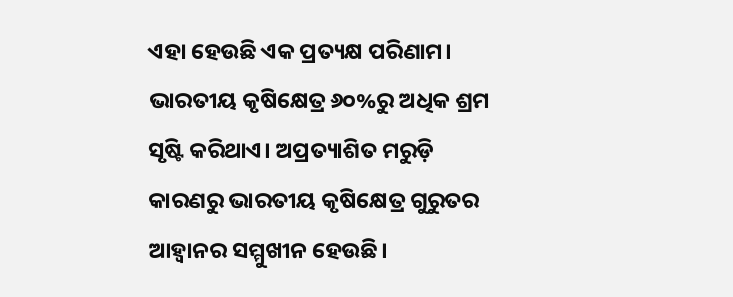ଏହା ହେଉଛି ଏକ ପ୍ରତ୍ୟକ୍ଷ ପରିଣାମ। ଭାରତୀୟ କୃଷିକ୍ଷେତ୍ର ୬୦%ରୁ ଅଧିକ ଶ୍ରମ ସୃଷ୍ଟି କରିଥାଏ। ଅପ୍ରତ୍ୟାଶିତ ମରୁଡ଼ି କାରଣରୁ ଭାରତୀୟ କୃଷିକ୍ଷେତ୍ର ଗୁରୁତର ଆହ୍ବାନର ସମ୍ମୁଖୀନ ହେଉଛି।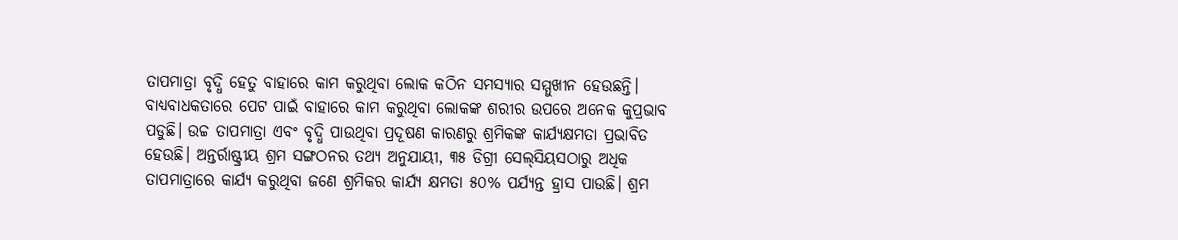ତାପମାତ୍ରା ବୃଦ୍ଧି ହେତୁ ବାହାରେ କାମ କରୁଥିବା ଲୋକ କଠିନ ସମସ୍ୟାର ସମ୍ମୁଖୀନ ହେଉଛନ୍ତି। ବାଧ୍ୟବାଧକତାରେ ପେଟ ପାଇଁ ବାହାରେ କାମ କରୁଥିବା ଲୋକଙ୍କ ଶରୀର ଉପରେ ଅନେକ କୁପ୍ରଭାବ ପଡୁଛି। ଉଚ୍ଚ ତାପମାତ୍ରା ଏବଂ ବୃଦ୍ଧି ପାଉଥିବା ପ୍ରଦୂଷଣ କାରଣରୁ ଶ୍ରମିକଙ୍କ କାର୍ଯ୍ୟକ୍ଷମତା ପ୍ରଭାବିତ ହେଉଛି। ଅନ୍ତର୍ରାଷ୍ଟ୍ରୀୟ ଶ୍ରମ ସଙ୍ଗଠନର ତଥ୍ୟ ଅନୁଯାୟୀ, ୩୫ ଡିଗ୍ରୀ ସେଲ୍‌ସିୟସଠାରୁ ଅଧିକ ତାପମାତ୍ରାରେ କାର୍ଯ୍ୟ କରୁଥିବା ଜଣେ ଶ୍ରମିକର କାର୍ଯ୍ୟ କ୍ଷମତା ୫୦% ପର୍ଯ୍ୟନ୍ତ ହ୍ରାସ ପାଉଛି। ଶ୍ରମ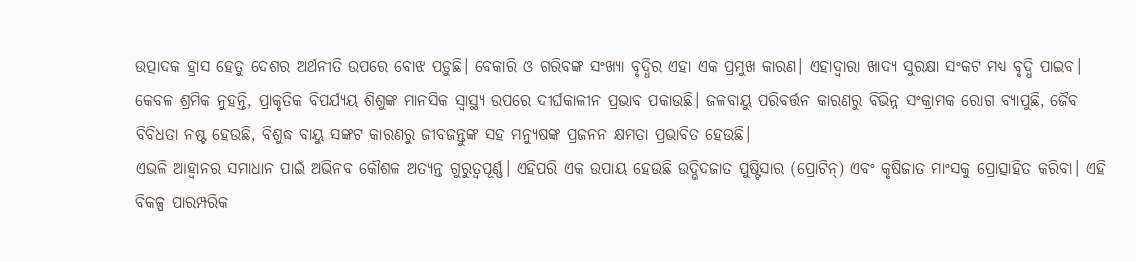ଉତ୍ପାଦକ ହ୍ରାସ ହେତୁ ଦେଶର ଅର୍ଥନୀତି ଉପରେ ବୋଝ ପଡ଼ୁଛି। ବେକାରି ଓ ଗରିବଙ୍କ ସଂଖ୍ୟା ବୃଦ୍ଧିର ଏହା ଏକ ପ୍ରମୁଖ କାରଣ। ଏହାଦ୍ବାରା ଖାଦ୍ୟ ସୁରକ୍ଷା ସଂକଟ ମଧ୍ୟ ବୃଦ୍ଧି ପାଇବ। କେବଳ ଶ୍ରମିକ ନୁହନ୍ତି, ପ୍ରାକୃତିକ ବିପର୍ଯ୍ୟୟ ଶିଶୁଙ୍କ ମାନସିକ ସ୍ବାସ୍ଥ୍ୟ ଉପରେ ଦୀର୍ଘକାଳୀନ ପ୍ରଭାବ ପକାଉଛି। ଜଳବାୟୁ ପରିବର୍ତ୍ତନ କାରଣରୁ ବିଭିନ୍ନ ସଂକ୍ରାମକ ରୋଗ ବ୍ୟାପୁଛି, ଜୈବ ବିବିଧତା ନଷ୍ଟ ହେଉଛି, ବିଶୁଦ୍ଧ ବାୟୁ ସଙ୍କଟ କାରଣରୁ ଜୀବଜନ୍ତୁଙ୍କ ସହ ମନ୍ୟୁଷଙ୍କ ପ୍ରଜନନ କ୍ଷମତା ପ୍ରଭାବିତ ହେଉଛି।
ଏଭଳି ଆହ୍ବାନର ସମାଧାନ ପାଇଁ ଅଭିନବ କୌଶଳ ଅତ୍ୟନ୍ତ ଗୁରୁତ୍ୱପୂର୍ଣ୍ଣ। ଏହିପରି ଏକ ଉପାୟ ହେଉଛି ଉଦ୍ଭିଦଜାତ ପୁଷ୍ଟିସାର (ପ୍ରୋଟିନ୍‌) ଏବଂ କୃଷିଜାତ ମାଂସକୁ ପ୍ରୋତ୍ସାହିତ କରିବା। ଏହି ବିକଳ୍ପ ପାରମ୍ପରିକ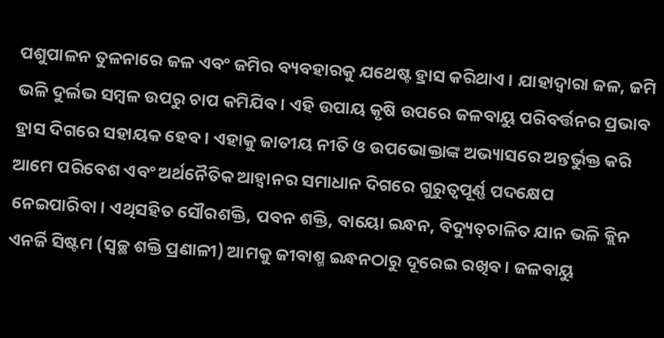ପଶୁପାଳନ ତୁଳନାରେ ଜଳ ଏବଂ ଜମିର ବ୍ୟବହାରକୁ ଯଥେଷ୍ଟ ହ୍ରାସ କରିଥାଏ। ଯାହାଦ୍ୱାରା ଜଳ, ଜମି ଭଳି ଦୁର୍ଲଭ ସମ୍ବଳ ଉପରୁ ଚାପ କମିଯିବ। ଏହି ଉପାୟ କୃଷି ଉପରେ ଜଳବାୟୁ ପରିବର୍ତ୍ତନର ପ୍ରଭାବ ହ୍ରାସ ଦିଗରେ ସହାୟକ ହେବ। ଏହାକୁ ଜାତୀୟ ନୀତି ଓ ଉପଭୋକ୍ତାଙ୍କ ଅଭ୍ୟାସରେ ଅନ୍ତର୍ଭୁକ୍ତ କରି ଆମେ ପରିବେଶ ଏବଂ ଅର୍ଥନୈତିକ ଆହ୍ବାନର ସମାଧାନ ଦିଗରେ ଗୁରୁତ୍ୱପୂର୍ଣ୍ଣ ପଦକ୍ଷେପ ନେଇପାରିବା। ଏଥିସହିତ ସୌରଶକ୍ତି, ପବନ ଶକ୍ତି, ବାୟୋ ଇନ୍ଧନ, ବିଦ୍ୟୁତ୍‌ଚାଳିତ ଯାନ ଭଳି କ୍ଲିନ ଏନର୍ଜି ସିଷ୍ଟମ (ସ୍ବଚ୍ଛ ଶକ୍ତି ପ୍ରଣାଳୀ) ଆମକୁ ଜୀବାଶ୍ମ ଇନ୍ଧନଠାରୁ ଦୂରେଇ ରଖିବ। ଜଳବାୟୁ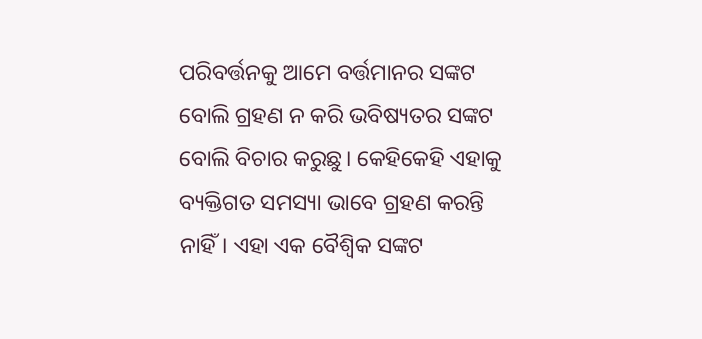ପରିବର୍ତ୍ତନକୁ ଆମେ ବର୍ତ୍ତମାନର ସଙ୍କଟ ବୋଲି ଗ୍ରହଣ ନ କରି ଭବିଷ୍ୟତର ସଙ୍କଟ ବୋଲି ବିଚାର କରୁଛୁ। କେହିକେହି ଏହାକୁ ବ୍ୟକ୍ତିଗତ ସମସ୍ୟା ଭାବେ ଗ୍ରହଣ କରନ୍ତି ନାହିଁ। ଏହା ଏକ ବୈଶ୍ବିକ ସଙ୍କଟ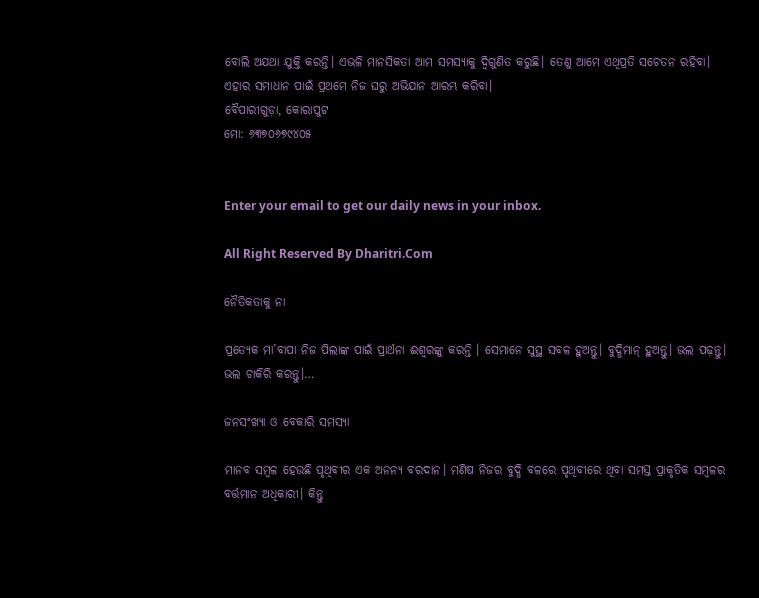ବୋଲି ଅଯଥା ଯୁକ୍ତି କରନ୍ତି। ଏଭଳି ମାନସିକତା ଆମ ସମସ୍ୟାକୁ ଦ୍ବିଗୁଣିତ କରୁଛି। ତେଣୁ ଆମେ ଏଥିପ୍ରତି ସଚେତନ ରହିବା। ଏହାର ସମାଧାନ ପାଇଁ ପ୍ରଥମେ ନିଜ ଘରୁ ଅଭିଯାନ ଆରମ୍ଭ କରିବା।
ବୈପାରୀଗୁଡ଼ା, କୋରାପୁଟ
ମୋ: ୬୩୭୦୬୭୯୪୦୫


Enter your email to get our daily news in your inbox.

All Right Reserved By Dharitri.Com

ନୈତିକତାକୁ ନା

ପ୍ରତ୍ୟେକ ମା’ବାପା ନିଜ ପିଲାଙ୍କ ପାଇଁ ପ୍ରାର୍ଥନା ଈଶ୍ୱରଙ୍କୁ କରନ୍ତି । ସେମାନେ ସୁସ୍ଥ ସବଳ ହୁଅନ୍ତୁ। ବୁଦ୍ଧିମାନ୍‌ ହୁଅନ୍ତୁ। ଭଲ ପଢ଼ନ୍ତୁ। ଭଲ ଚାକିରି କରନ୍ତୁ।…

ଜନସଂଖ୍ୟା ଓ ବେକାରି ସମସ୍ୟା

ମାନବ ସମ୍ବଳ ହେଉଛି ପୃଥିବୀର ଏକ ଅନନ୍ୟ ବରଦାନ। ମଣିଷ ନିଜର ବୁଦ୍ଧି ବଳରେ ପୃଥିବୀରେ ଥିବା ସମସ୍ତ ପ୍ରାକୃତିକ ସମ୍ବଳର ବର୍ତ୍ତମାନ ଅଧିକାରୀ। କିନ୍ତୁ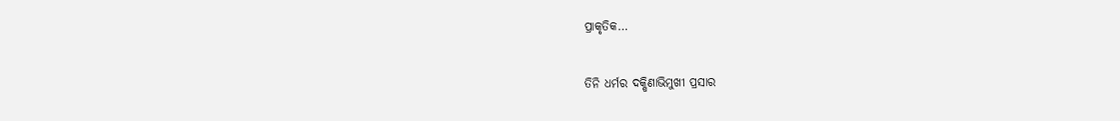ପ୍ରାକୃତିକ…

ତିନି ଧର୍ମର ଦକ୍ଷିଣାଭିମୁଖୀ ପ୍ରସାର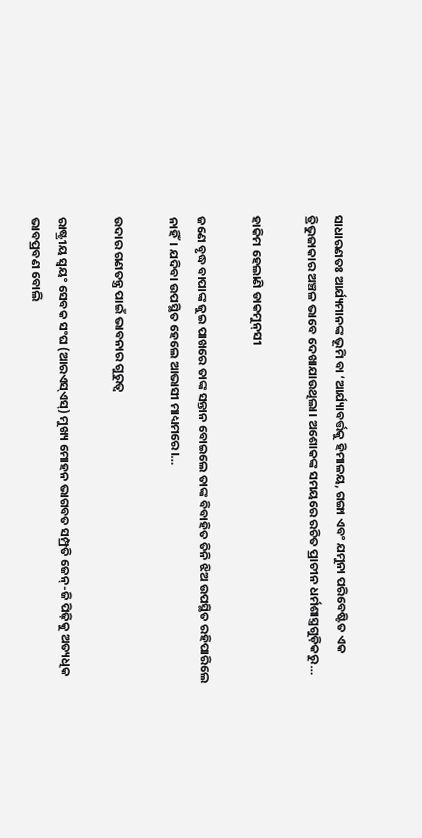ସାଧାରଣତଃ ଆର୍ଯ୍ୟମାନଙ୍କ ଭୂମି ବା ‘ଆର୍ଯ୍ୟାବର୍ତ୍ତକୁ ହିମାଳୟ, ଗଙ୍ଗା ଏବଂ ଯମୁନା ପରିବେଷ୍ଟିତ ଏକ ତ୍ରିଭୁଜାକାର ଅଞ୍ଚଳ ଭାବେ ଦେଖାଯାଉଥିଲା। ଅଶୋକଙ୍କ ସମୟରେ ରଚିତ ପ୍ରାଚୀନ ଧର୍ମଶାସ୍ତ୍ରଗୁଡ଼ିକରୁ…

ହାକିମ ହେଲାଣି ଡାକମୁନ୍‌ସୀ

ଜଣେ ବୃଦ୍ଧ ବାପାଙ୍କ ଜୁଇ ପାଖରେ ତାଙ୍କ ସନ୍ତାନ ବୋଇଲେ ତାଙ୍କ ବିବାହିତ ତିନି ଝିଅ ଉପସ୍ଥିତ ରହିପାରିଲେ ନାହିଁ। ଯଦିବା ଉପସ୍ଥିତ ହେଲେ ଆଭାସୀ ମାଧ୍ୟମରେ।…

ଉଦାର ଗଣତନ୍ତ୍ର ପାଇଁ ଭାବନାର ଗୁରୁତ୍ୱ

ରାଷ୍ଟ୍ରୀୟ ସ୍ବୟଂ ସେବକ ସଂଘ (ଆରଏସ୍‌ଏସ୍‌) ମୁଖ୍ୟ ମୋହନ ଭାଗବତ ସମ୍ପ୍ରତି ଜେନ୍‌-ଜି ପିଢ଼ିକୁ ଅତ୍ୟଧିକ ଭାବପ୍ରବଣ ବୋଲି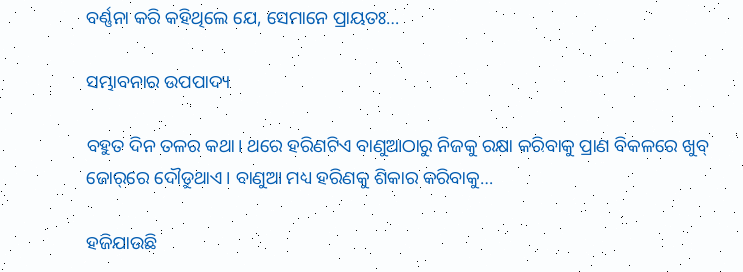ବର୍ଣ୍ଣନା କରି କହିଥିଲେ ଯେ, ସେମାନେ ପ୍ରାୟତଃ…

ସମ୍ଭାବନାର ଉପପାଦ୍ୟ

ବହୁତ ଦିନ ତଳର କଥା। ଥରେ ହରିଣଟିଏ ବାଣୁଆଠାରୁ ନିଜକୁ ରକ୍ଷା କରିବାକୁ ପ୍ରାଣ ବିକଳରେ ଖୁବ୍‌ ଜୋର୍‌ରେ ଦୌଡୁଥାଏ। ବାଣୁଆ ମଧ୍ୟ ହରିଣକୁ ଶିକାର କରିବାକୁ…

ହଜିଯାଉଛି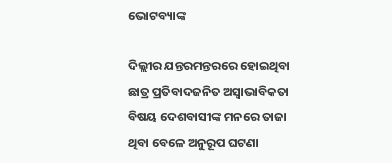ଭୋଟବ୍ୟାଙ୍କ

ଦିଲ୍ଲୀର ଯନ୍ତରମନ୍ତରରେ ହୋଇଥିବା ଛାତ୍ର ପ୍ରତିବାଦଜନିତ ଅସ୍ବାଭାବିକତା ବିଷୟ ଦେଶବାସୀଙ୍କ ମନରେ ତାଜା ଥିବା ବେଳେ ଅନୁରୂପ ଘଟଣା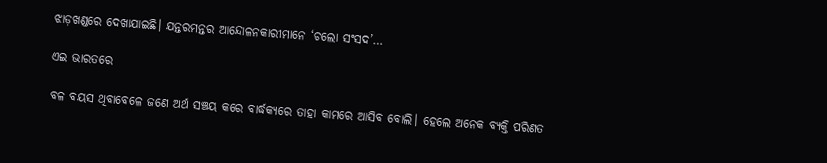ଝାଡ଼ଖଣ୍ଡରେ ଦେଖାଯାଇଛି। ଯନ୍ତରମନ୍ତର ଆନ୍ଦୋଳନକାରୀମାନେ ‘ଚଲୋ ସଂସଦ’…

ଏଇ ଭାରତରେ

ବଳ ବୟସ ଥିବାବେଳେ ଜଣେ ଅର୍ଥ ସଞ୍ଚୟ କରେ ବାର୍ଦ୍ଧକ୍ୟରେ ତାହା କାମରେ ଆସିବ ବୋଲି। ହେଲେ ଅନେକ ବ୍ୟକ୍ତି ପରିଣତ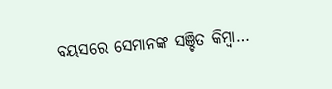ବୟସରେ ସେମାନଙ୍କ ସଞ୍ଚିତ କିମ୍ବା…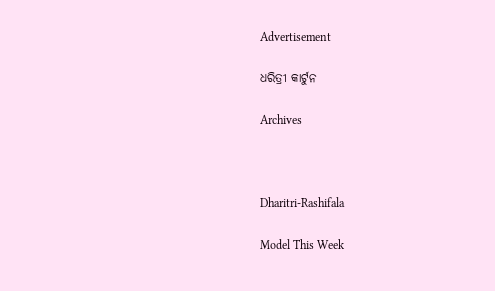Advertisement

ଧରିତ୍ରୀ କାର୍ଟୁନ

Archives



Dharitri-Rashifala

Model This Week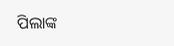ପିଲାଙ୍କ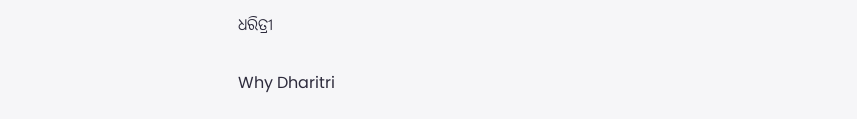ଧରିତ୍ରୀ

Why Dharitri